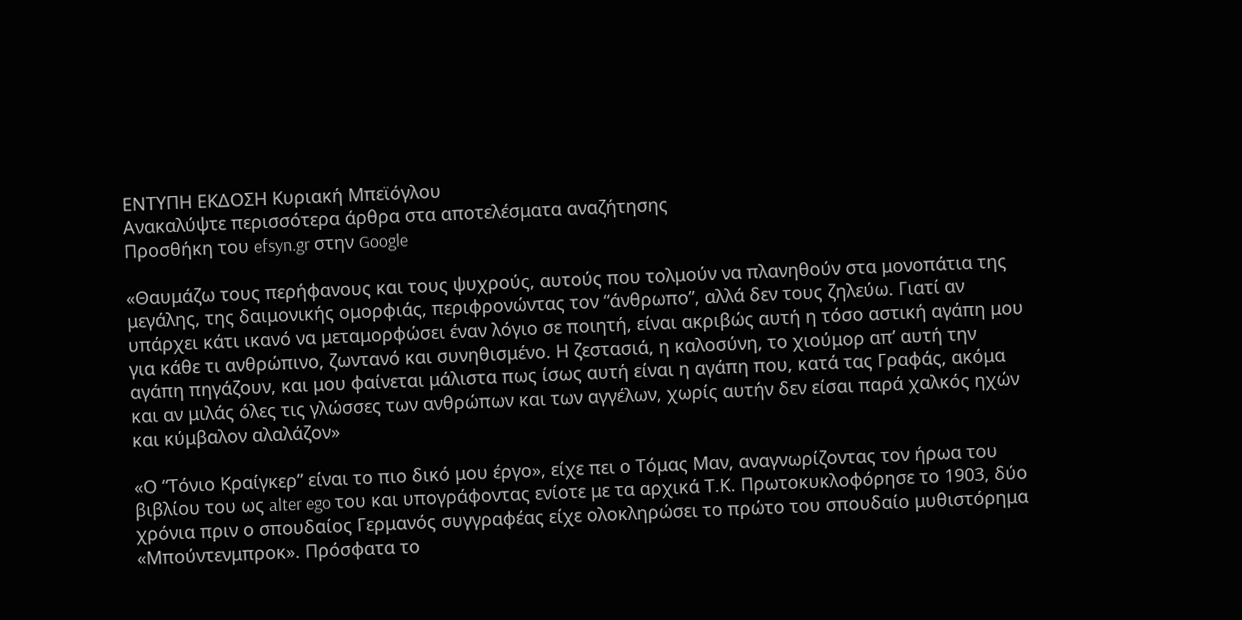ΕΝΤΥΠΗ ΕΚΔΟΣΗ Κυριακή Μπεϊόγλου
Ανακαλύψτε περισσότερα άρθρα στα αποτελέσματα αναζήτησης
Προσθήκη του efsyn.gr στην Google

«Θαυμάζω τους περήφανους και τους ψυχρούς, αυτούς που τολμούν να πλανηθούν στα μονοπάτια της μεγάλης, της δαιμονικής ομορφιάς, περιφρονώντας τον “άνθρωπο”, αλλά δεν τους ζηλεύω. Γιατί αν υπάρχει κάτι ικανό να μεταμορφώσει έναν λόγιο σε ποιητή, είναι ακριβώς αυτή η τόσο αστική αγάπη μου για κάθε τι ανθρώπινο, ζωντανό και συνηθισμένο. Η ζεστασιά, η καλοσύνη, το χιούμορ απ’ αυτή την αγάπη πηγάζουν, και μου φαίνεται μάλιστα πως ίσως αυτή είναι η αγάπη που, κατά τας Γραφάς, ακόμα και αν μιλάς όλες τις γλώσσες των ανθρώπων και των αγγέλων, χωρίς αυτήν δεν είσαι παρά χαλκός ηχών και κύμβαλον αλαλάζον»

«Ο “Τόνιο Κραίγκερ” είναι το πιο δικό μου έργο», είχε πει ο Τόμας Μαν, αναγνωρίζοντας τον ήρωα του βιβλίου του ως alter ego του και υπογράφοντας ενίοτε με τα αρχικά Τ.Κ. Πρωτοκυκλοφόρησε το 1903, δύο χρόνια πριν ο σπουδαίος Γερμανός συγγραφέας είχε ολοκληρώσει το πρώτο του σπουδαίο μυθιστόρημα «Μπούντενμπροκ». Πρόσφατα το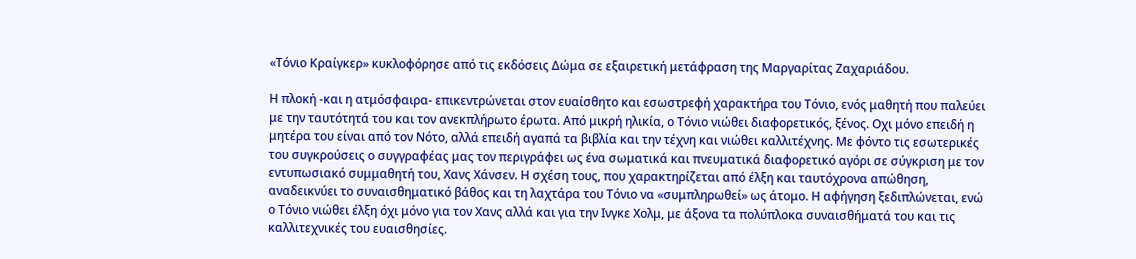«Τόνιο Κραίγκερ» κυκλοφόρησε από τις εκδόσεις Δώμα σε εξαιρετική μετάφραση της Μαργαρίτας Ζαχαριάδου.

Η πλοκή -και η ατμόσφαιρα- επικεντρώνεται στον ευαίσθητο και εσωστρεφή χαρακτήρα του Τόνιο, ενός μαθητή που παλεύει με την ταυτότητά του και τον ανεκπλήρωτο έρωτα. Από μικρή ηλικία, ο Τόνιο νιώθει διαφορετικός, ξένος. Οχι μόνο επειδή η μητέρα του είναι από τον Νότο, αλλά επειδή αγαπά τα βιβλία και την τέχνη και νιώθει καλλιτέχνης. Με φόντο τις εσωτερικές του συγκρούσεις ο συγγραφέας μας τον περιγράφει ως ένα σωματικά και πνευματικά διαφορετικό αγόρι σε σύγκριση με τον εντυπωσιακό συμμαθητή του, Χανς Χάνσεν. Η σχέση τους, που χαρακτηρίζεται από έλξη και ταυτόχρονα απώθηση, αναδεικνύει το συναισθηματικό βάθος και τη λαχτάρα του Τόνιο να «συμπληρωθεί» ως άτομο. Η αφήγηση ξεδιπλώνεται, ενώ ο Τόνιο νιώθει έλξη όχι μόνο για τον Χανς αλλά και για την Ινγκε Χολμ, με άξονα τα πολύπλοκα συναισθήματά του και τις καλλιτεχνικές του ευαισθησίες.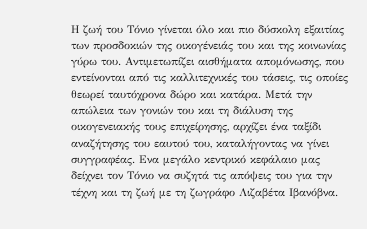Η ζωή του Τόνιο γίνεται όλο και πιο δύσκολη εξαιτίας των προσδοκιών της οικογένειάς του και της κοινωνίας γύρω του. Αντιμετωπίζει αισθήματα απομόνωσης, που εντείνονται από τις καλλιτεχνικές του τάσεις, τις οποίες θεωρεί ταυτόχρονα δώρο και κατάρα. Μετά την απώλεια των γονιών του και τη διάλυση της οικογενειακής τους επιχείρησης, αρχίζει ένα ταξίδι αναζήτησης του εαυτού του, καταλήγοντας να γίνει συγγραφέας. Ενα μεγάλο κεντρικό κεφάλαιο μας δείχνει τον Τόνιο να συζητά τις απόψεις του για την τέχνη και τη ζωή με τη ζωγράφο Λιζαβέτα Ιβανόβνα.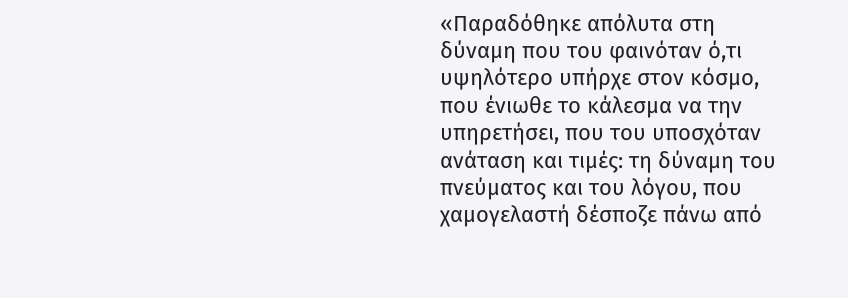«Παραδόθηκε απόλυτα στη δύναμη που του φαινόταν ό,τι υψηλότερο υπήρχε στον κόσμο, που ένιωθε το κάλεσμα να την υπηρετήσει, που του υποσχόταν ανάταση και τιμές: τη δύναμη του πνεύματος και του λόγου, που χαμογελαστή δέσποζε πάνω από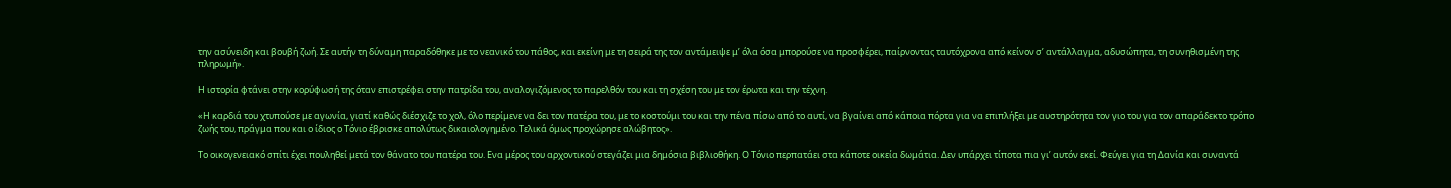την ασύνειδη και βουβή ζωή. Σε αυτήν τη δύναμη παραδόθηκε με το νεανικό του πάθος, και εκείνη με τη σειρά της τον αντάμειψε μ’ όλα όσα μπορούσε να προσφέρει, παίρνοντας ταυτόχρονα από κείνον σ’ αντάλλαγμα, αδυσώπητα, τη συνηθισμένη της πληρωμή».

Η ιστορία φτάνει στην κορύφωσή της όταν επιστρέφει στην πατρίδα του, αναλογιζόμενος το παρελθόν του και τη σχέση του με τον έρωτα και την τέχνη.

«Η καρδιά του χτυπούσε με αγωνία, γιατί καθώς διέσχιζε το χολ, όλο περίμενε να δει τον πατέρα του, με το κοστούμι του και την πένα πίσω από το αυτί, να βγαίνει από κάποια πόρτα για να επιπλήξει με αυστηρότητα τον γιο του για τον απαράδεκτο τρόπο ζωής του, πράγμα που και ο ίδιος ο Τόνιο έβρισκε απολύτως δικαιολογημένο. Τελικά όμως προχώρησε αλώβητος».

Το οικογενειακό σπίτι έχει πουληθεί μετά τον θάνατο του πατέρα του. Ενα μέρος του αρχοντικού στεγάζει μια δημόσια βιβλιοθήκη. Ο Τόνιο περπατάει στα κάποτε οικεία δωμάτια. Δεν υπάρχει τίποτα πια γι’ αυτόν εκεί. Φεύγει για τη Δανία και συναντά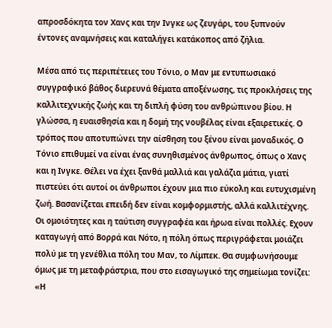απροσδόκητα τον Χανς και την Ινγκε ως ζευγάρι, του ξυπνούν έντονες αναμνήσεις και καταλήγει κατάκοπος από ζήλια.

Μέσα από τις περιπέτειες του Τόνιο, ο Μαν με εντυπωσιακό συγγραφικό βάθος διερευνά θέματα αποξένωσης, τις προκλήσεις της καλλιτεχνικής ζωής και τη διπλή φύση του ανθρώπινου βίου. Η γλώσσα, η ευαισθησία και η δομή της νουβέλας είναι εξαιρετικές. Ο τρόπος που αποτυπώνει την αίσθηση του ξένου είναι μοναδικός. Ο Τόνιο επιθυμεί να είναι ένας συνηθισμένος άνθρωπος, όπως ο Χανς και η Ινγκε. Θέλει να έχει ξανθά μαλλιά και γαλάζια μάτια, γιατί πιστεύει ότι αυτοί οι άνθρωποι έχουν μια πιο εύκολη και ευτυχισμένη ζωή. Βασανίζεται επειδή δεν είναι κομφορμιστής, αλλά καλλιτέχνης. Οι ομοιότητες και η ταύτιση συγγραφέα και ήρωα είναι πολλές. Εχουν καταγωγή από Βορρά και Νότο, η πόλη όπως περιγράφεται μοιάζει πολύ με τη γενέθλια πόλη του Μαν, το Λίμπεκ. Θα συμφωνήσουμε όμως με τη μεταφράστρια, που στο εισαγωγικό της σημείωμα τονίζει: «Η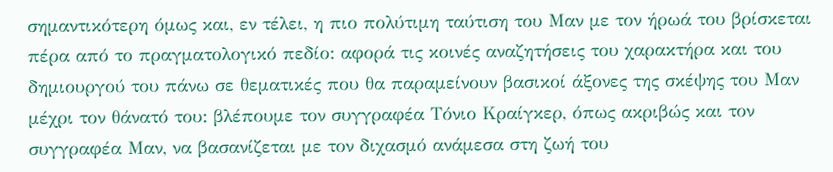σημαντικότερη όμως και, εν τέλει, η πιο πολύτιμη ταύτιση του Μαν με τον ήρωά του βρίσκεται πέρα από το πραγματολογικό πεδίο: αφορά τις κοινές αναζητήσεις του χαρακτήρα και του δημιουργού του πάνω σε θεματικές που θα παραμείνουν βασικοί άξονες της σκέψης του Μαν μέχρι τον θάνατό του: βλέπουμε τον συγγραφέα Τόνιο Κραίγκερ, όπως ακριβώς και τον συγγραφέα Μαν, να βασανίζεται με τον διχασμό ανάμεσα στη ζωή του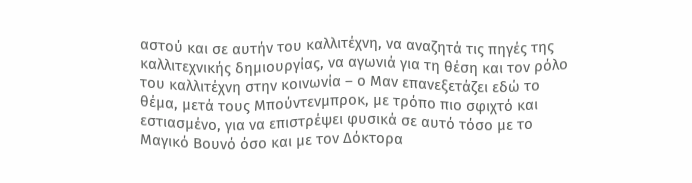αστού και σε αυτήν του καλλιτέχνη, να αναζητά τις πηγές της καλλιτεχνικής δημιουργίας, να αγωνιά για τη θέση και τον ρόλο του καλλιτέχνη στην κοινωνία – ο Μαν επανεξετάζει εδώ το θέμα, μετά τους Μπούντενμπροκ, με τρόπο πιο σφιχτό και εστιασμένο, για να επιστρέψει φυσικά σε αυτό τόσο με το Μαγικό Βουνό όσο και με τον Δόκτορα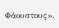Φάουστους».